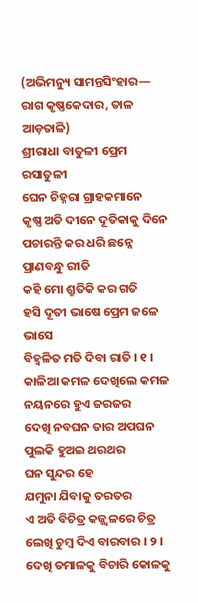(ଅଭିମନ୍ୟୁ ସାମନ୍ତସିଂହାର— ରାଗ କୃଷ୍ଣକେଦାର, ତାଳ ଆଡ଼ତାଳି)
ଶ୍ରୀରାଧା ବାତୁଳୀ ପ୍ରେମ ରସାତୁଳୀ
ଘେନ ଚିହ୍ନରା ଗ୍ରାହକମାନେ
କୃଷ୍ଣ ଅତି ଦୀନେ ଦୂତିକାକୁ ଦିନେ
ପଚାରନ୍ତି କର ଧରି ଛନ୍ନେ
ପ୍ରାଣବନ୍ଧୁ ରୀତି
କହି ମୋ ଶ୍ରୁତିକି କର ଗତି
ହସି ଦୂତୀ ଭାଷେ ପ୍ରେମ ଜଳେ ଭାସେ
ବିହ୍ଵଳିତ ମତି ଦିବା ରାତି । ୧ ।
କାଳିଆ କମଳ ଦେଖିଲେ କମଳ
ନୟନରେ ହୁଏ ଜରଜର
ଦେଖି ନବଘନ ତାର ଅପଘନ
ପୁଲକି ହୁଅଇ ଥରଥର
ଘନ ସୁନ୍ଦର ହେ
ଯମୁନା ଯିବାକୁ ତରତର
ଏ ଅତି ବିଚିତ୍ର କଜ୍ଜ୍ଵଳରେ ଚିତ୍ର
ଲେଖି ଚୁମ୍ବ ଦିଏ ବାରବାର । ୨ ।
ଦେଖି ତମାଳକୁ ବିଚାରି କୋଳକୁ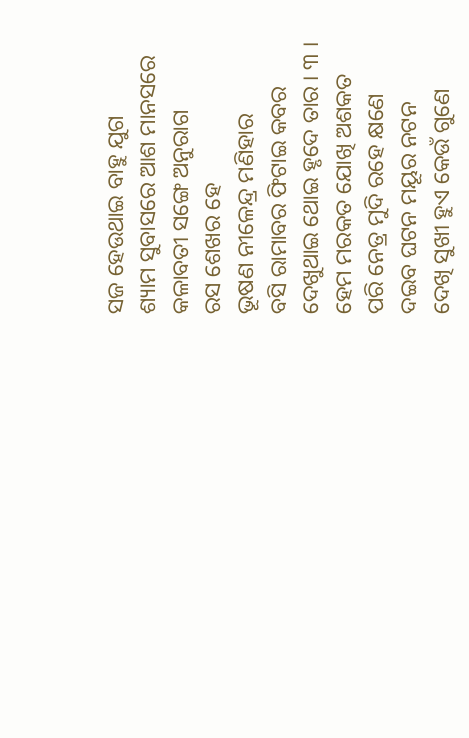ସଜ ହେଉଥାଇ ବାହୁ ଯୁଗ
ଶ୍ୟାମ ସୁବାସରେ ଆଶ ମାନସରେ
କଳାବତୀ ସଙ୍ଗେ ଅନୁରାଗ
ରସ ଶେଖର ହେ
ଭୂଷଣ ନୀଳେନ୍ଦ୍ର ମଣିହାର
ବସି ରାମାବର ଫିଟାଇ କବର
ଦେଖୁଥାଇ ଥୋଇ ହୃଦେ ତାର । ୩ ।
ହେମ ମରକତ ଯୋଖି ଅଶକତ
ପରି ନେତ୍ର ମୁଦି ରହେ କ୍ଷଣେ
ଦଇବ ଘଟନ ମୟୂର ନଟନ
ଦେଖି ସୁଖୀ ହୁଏ କେଉଁ ଗୁଣେ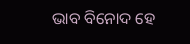ଭାବ ବିନୋଦ ହେ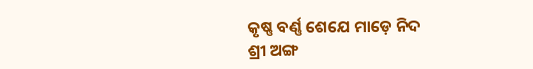କୃଷ୍ଣ ବର୍ଣ୍ଣ ଶେଯେ ମାଡ଼େ ନିଦ
ଶ୍ରୀ ଅଙ୍ଗ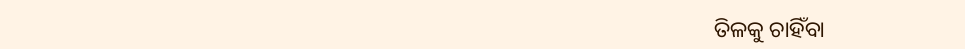ତିଳକୁ ଚାହିଁବା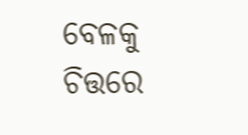ବେଳକୁ
ଚିତ୍ତରେ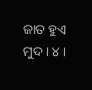ଜାତ ହୁଏ ମୁଦ । ୪ ।